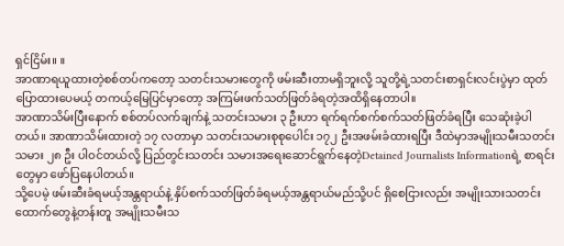ရှင်ငြိမ်း။ ။
အာဏာရယူထားတဲ့စစ်တပ်ကတော့ သတင်းသမားတွေကို ဖမ်းဆီးတာမရှိဘူးလို့ သူတို့ရဲ့သတင်းစာရှင်းလင်းပွဲမှာ ထုတ်ပြောထားပေမယ့် တကယ့်မြေပြင်မှာတော့ အကြမ်းဖက်သတ်ဖြတ်ခံရတဲ့အထိရှိနေတာပါ။
အာဏာသိမ်းပြီးနောက် စစ်တပ်လက်ချက်နဲ့ သတင်းသမား ၃ ဦးဟာ ရက်ရက်စက်စက်သတ်ဖြတ်ခံရပြီး သေဆုံးခဲ့ပါ တယ်။ အာဏာသိမ်းထားတဲ့ ၁၇ လတာမှာ သတင်းသမားစုစုပေါင်း ၁၇၂ ဦးအဖမ်းခံထားရပြီး ဒီထဲမှာအမျိုးသမီးသတင်း သမား ၂၈ ဦး ပါဝင်တယ်လို့ ပြည်တွင်းသတင်း သမားအရေးဆောင်ရွက်နေတဲ့Detained Journalists Informationရဲ့ စာရင်းတွေမှာ ဖော်ပြနေပါတယ်။
သို့ပေမဲ့ ဖမ်းဆီးခံရမယ့်အန္တရာယ်နဲ့ နှိပ်စက်သတ်ဖြတ်ခံရမယ့်အန္တရာယ်မည်သို့ပင် ရှိစေငြားလည်း အမျိုးသားသတင်း ထောက်တွေနဲ့တန်းတူ အမျိုးသမီးသ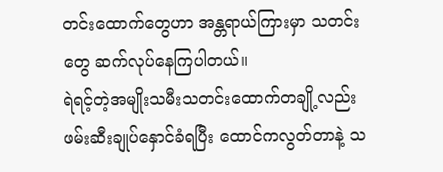တင်းထောက်တွေဟာ အန္တရာယ်ကြားမှာ သတင်းတွေ ဆက်လုပ်နေကြပါတယ်။
ရဲရင့်တဲ့အမျိုးသမီးသတင်းထောက်တချို့လည်း ဖမ်းဆီးချုပ်နှောင်ခံရပြီး ထောင်ကလွတ်တာနဲ့ သ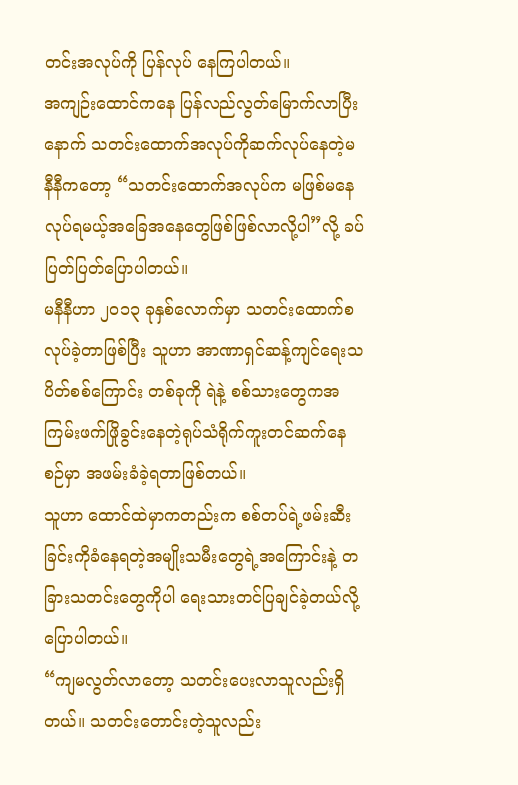တင်းအလုပ်ကို ပြန်လုပ် နေကြပါတယ်။
အကျဉ်းထောင်ကနေ ပြန်လည်လွတ်မြောက်လာပြီးနောက် သတင်းထောက်အလုပ်ကိုဆက်လုပ်နေတဲ့မနီနီကတော့ “သတင်းထောက်အလုပ်က မဖြစ်မနေလုပ်ရမယ့်အခြေအနေတွေဖြစ်ဖြစ်လာလို့ပါ”လို့ ခပ်ပြတ်ပြတ်ပြောပါတယ်။
မနီနီဟာ ၂၀၁၃ ခုနှစ်လောက်မှာ သတင်းထောက်စလုပ်ခဲ့တာဖြစ်ပြီး သူဟာ အာဏာရှင်ဆန့်ကျင်ရေးသပိတ်စစ်ကြောင်း တစ်ခုကို ရဲနဲ့ စစ်သားတွေကအကြမ်းဖက်ဖြိုခွင်းနေတဲ့ရုပ်သံရိုက်ကူးတင်ဆက်နေစဉ်မှာ အဖမ်းခံခဲ့ရတာဖြစ်တယ်။
သူဟာ ထောင်ထဲမှာကတည်းက စစ်တပ်ရဲ့ဖမ်းဆီးခြင်းကိုခံနေရတဲ့အမျိုးသမီးတွေရဲ့အကြောင်းနဲ့ တခြားသတင်းတွေကိုပါ ရေးသားတင်ပြချင်ခဲ့တယ်လို့ ပြောပါတယ်။
“ကျမလွတ်လာတော့ သတင်းပေးလာသူလည်းရှိတယ်။ သတင်းတောင်းတဲ့သူလည်း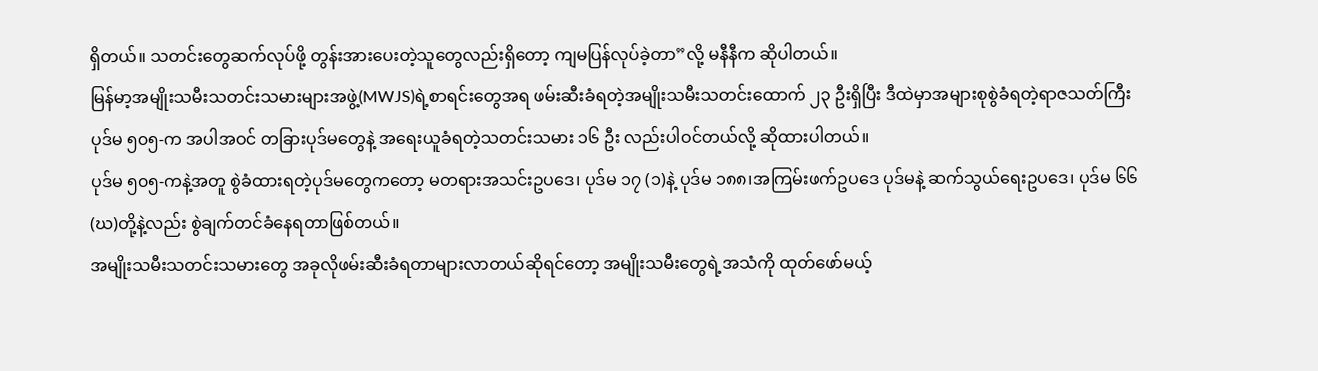ရှိတယ်။ သတင်းတွေဆက်လုပ်ဖို့ တွန်းအားပေးတဲ့သူတွေလည်းရှိတော့ ကျမပြန်လုပ်ခဲ့တာ”လို့ မနီနီက ဆိုပါတယ်။
မြန်မာ့အမျိုးသမီးသတင်းသမားများအဖွဲ့(MWJS)ရဲ့စာရင်းတွေအရ ဖမ်းဆီးခံရတဲ့အမျိုးသမီးသတင်းထောက် ၂၃ ဦးရှိပြီး ဒီထဲမှာအများစုစွဲခံရတဲ့ရာဇသတ်ကြီး ပုဒ်မ ၅၀၅-က အပါအဝင် တခြားပုဒ်မတွေနဲ့ အရေးယူခံရတဲ့သတင်းသမား ၁၆ ဦး လည်းပါဝင်တယ်လို့ ဆိုထားပါတယ်။
ပုဒ်မ ၅၀၅-ကနဲ့အတူ စွဲခံထားရတဲ့ပုဒ်မတွေကတော့ မတရားအသင်းဥပဒေ၊ ပုဒ်မ ၁၇ (၁)နဲ့ ပုဒ်မ ၁၈၈၊အကြမ်းဖက်ဥပဒေ ပုဒ်မနဲ့ ဆက်သွယ်ရေးဥပဒေ၊ ပုဒ်မ ၆၆(ဃ)တို့နဲ့လည်း စွဲချက်တင်ခံနေရတာဖြစ်တယ်။
အမျိုးသမီးသတင်းသမားတွေ အခုလိုဖမ်းဆီးခံရတာများလာတယ်ဆိုရင်တော့ အမျိုးသမီးတွေရဲ့အသံကို ထုတ်ဖော်မယ့်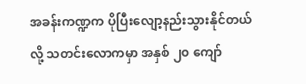အခန်းကဏ္ဍက ပိုပြီးလျော့နည်းသွားနိုင်တယ်လို့ သတင်းလောကမှာ အနှစ် ၂၀ ကျော်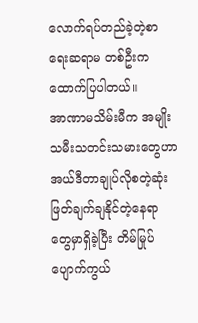လောက်ရပ်တည်ခဲ့တဲ့စာရေးဆရာမ တစ်ဦးက ထောက်ပြပါတယ်။
အာဏာမသိမ်းမီက အမျိုးသမီးသတင်းသမားတွေဟာ အယ်ဒီတာချုပ်လိုစတဲ့ဆုံးဖြတ်ချက်ချနိုင်တဲ့နေရာ တွေမှာရှိခဲ့ပြီး တိမ်မြုပ်ပျောက်ကွယ်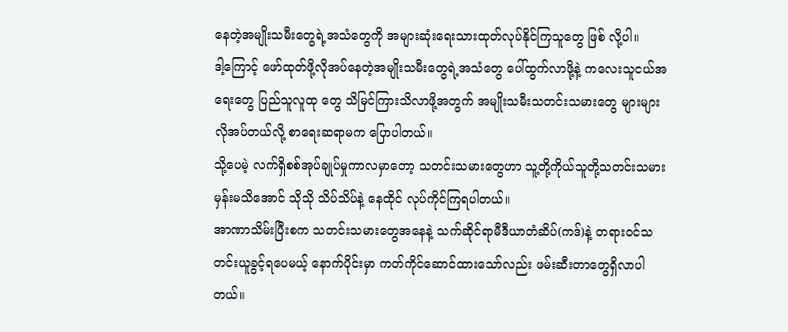နေတဲ့အမျိုးသမီးတွေရဲ့အသံတွေကို အများဆုံးရေးသားထုတ်လုပ်နိုင်ကြသူတွေ ဖြစ် လို့ပါ။
ဒါ့ကြောင့် ဖော်ထုတ်ဖို့လိုအပ်နေတဲ့အမျိုးသမီးတွေရဲ့အသံတွေ ပေါ်ထွက်လာဖို့နဲ့ ကလေးသူငယ်အရေးတွေ ပြည်သူလူထု တွေ သိမြင်ကြားသိလာဖို့အတွက် အမျိုးသမီးသတင်းသမားတွေ များများလိုအပ်တယ်လို့ စာရေးဆရာမက ပြောပါတယ်။
သို့ပေမဲ့ လက်ရှိစစ်အုပ်ချုပ်မှုကာလမှာတော့ သတင်းသမားတွေဟာ သူ့တို့ကိုယ်သူတို့သတင်းသမားမှန်းမသိအောင် သိုသို သိပ်သိပ်နဲ့ နေထိုင် လုပ်ကိုင်ကြရပါတယ်။
အာဏာသိမ်းပြီးစက သတင်းသမားတွေအနေနဲ့ သက်ဆိုင်ရာမီဒီယာတံဆိပ်(ကဒ်)နဲ့ တရားဝင်သတင်းယူခွင့်ရပေမယ့် နောက်ပိုင်းမှာ ကတ်ကိုင်ဆောင်ထားသော်လည်း ဖမ်းဆီးတာတွေရှိလာပါတယ်။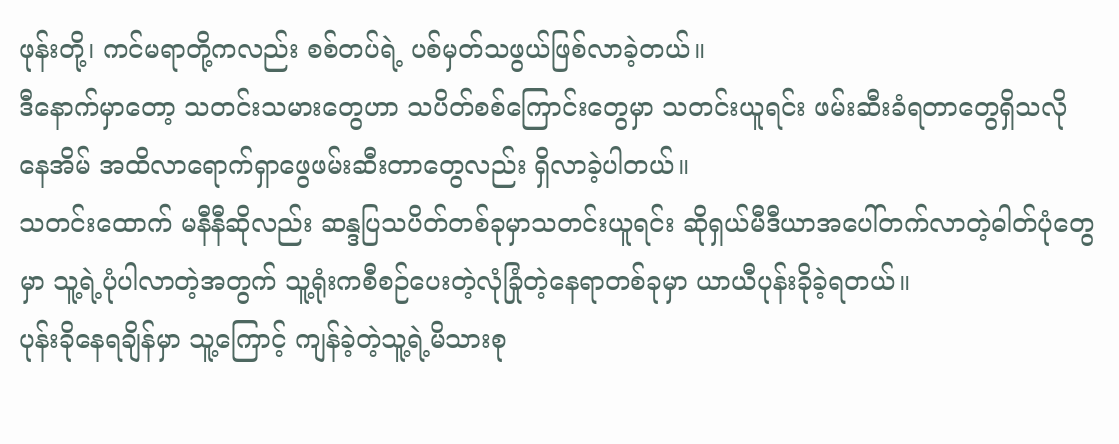ဖုန်းတို့၊ ကင်မရာတို့ကလည်း စစ်တပ်ရဲ့ ပစ်မှတ်သဖွယ်ဖြစ်လာခဲ့တယ်။
ဒီနောက်မှာတော့ သတင်းသမားတွေဟာ သပိတ်စစ်ကြောင်းတွေမှာ သတင်းယူရင်း ဖမ်းဆီးခံရတာတွေရှိသလို နေအိမ် အထိလာရောက်ရှာဖွေဖမ်းဆီးတာတွေလည်း ရှိလာခဲ့ပါတယ်။
သတင်းထောက် မနီနီဆိုလည်း ဆန္ဒပြသပိတ်တစ်ခုမှာသတင်းယူရင်း ဆိုရှယ်မီဒီယာအပေါ်တက်လာတဲ့ဓါတ်ပုံတွေမှာ သူ့ရဲ့ပုံပါလာတဲ့အတွက် သူ့ရုံးကစီစဉ်ပေးတဲ့လုံခြုံတဲ့နေရာတစ်ခုမှာ ယာယီပုန်းခိုခဲ့ရတယ်။
ပုန်းခိုနေရချိန်မှာ သူ့ကြောင့် ကျန်ခဲ့တဲ့သူ့ရဲ့မိသားစု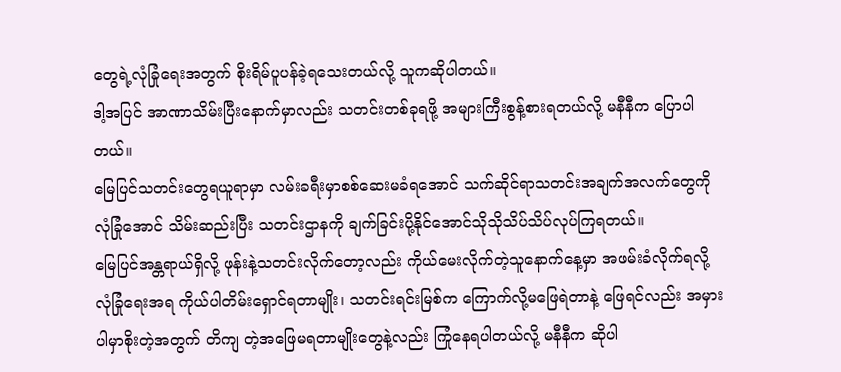တွေရဲ့လုံခြုံရေးအတွက် စိုးရိမ်ပူပန်ခဲ့ရသေးတယ်လို့ သူကဆိုပါတယ်။
ဒါ့အပြင် အာဏာသိမ်းပြီးနောက်မှာလည်း သတင်းတစ်ခုရဖို့ အများကြီးစွန့်စားရတယ်လို့ မနီနီက ပြောပါတယ်။
မြေပြင်သတင်းတွေရယူရာမှာ လမ်းခရီးမှာစစ်ဆေးမခံရအောင် သက်ဆိုင်ရာသတင်းအချက်အလက်တွေကို လုံခြုံအောင် သိမ်းဆည်းပြီး သတင်းဌာနကို ချက်ခြင်းပို့နိုင်အောင်သိုသိုသိပ်သိပ်လုပ်ကြရတယ်။
မြေပြင်အန္တရာယ်ရှိလို့ ဖုန်းနဲ့သတင်းလိုက်တော့လည်း ကိုယ်မေးလိုက်တဲ့သူနောက်နေ့မှာ အဖမ်းခံလိုက်ရလို့ လုံခြုံရေးအရ ကိုယ်ပါတိမ်းရှောင်ရတာမျိုး၊ သတင်းရင်းမြစ်က ကြောက်လို့မဖြေရဲတာနဲ့ ဖြေရင်လည်း အမှားပါမှာစိုးတဲ့အတွက် တိကျ တဲ့အဖြေမရတာမျိုးတွေနဲ့လည်း ကြုံနေရပါတယ်လို့ မနီနီက ဆိုပါ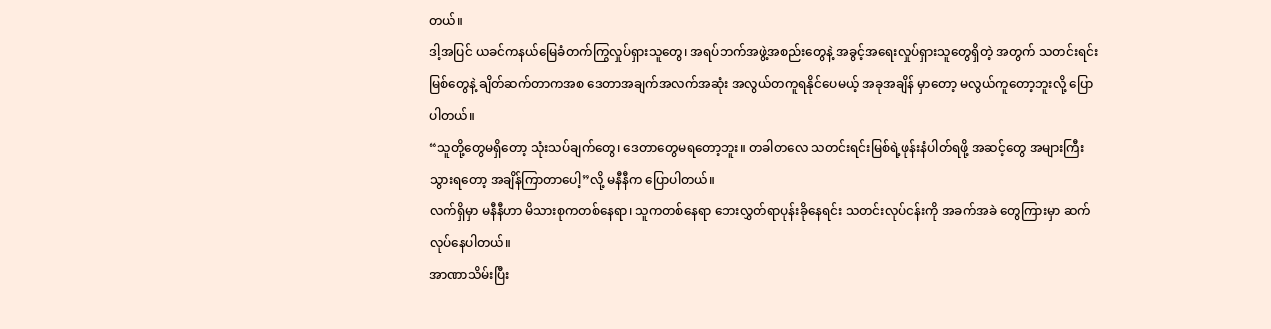တယ်။
ဒါ့အပြင် ယခင်ကနယ်မြေခံတက်ကြွလှုပ်ရှားသူတွေ၊ အရပ်ဘက်အဖွဲ့အစည်းတွေနဲ့ အခွင့်အရေးလှုပ်ရှားသူတွေရှိတဲ့ အတွက် သတင်းရင်းမြစ်တွေနဲ့ ချိတ်ဆက်တာကအစ ဒေတာအချက်အလက်အဆုံး အလွယ်တကူရနိုင်ပေမယ့် အခုအချိန် မှာတော့ မလွယ်ကူတော့ဘူးလို့ ပြောပါတယ်။
“သူတို့တွေမရှိတော့ သုံးသပ်ချက်တွေ၊ ဒေတာတွေမရတော့ဘူး။ တခါတလေ သတင်းရင်းမြစ်ရဲ့ဖုန်းနံပါတ်ရဖို့ အဆင့်တွေ အများကြီးသွားရတော့ အချိန်ကြာတာပေါ့”လို့ မနီနီက ပြောပါတယ်။
လက်ရှိမှာ မနီနီဟာ မိသားစုကတစ်နေရာ၊ သူကတစ်နေရာ ဘေးလွှတ်ရာပုန်းခိုနေရင်း သတင်းလုပ်ငန်းကို အခက်အခဲ တွေကြားမှာ ဆက်လုပ်နေပါတယ်။
အာဏာသိမ်းပြီး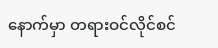နောက်မှာ တရားဝင်လိုင်စင်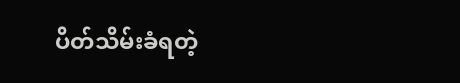ပိတ်သိမ်းခံရတဲ့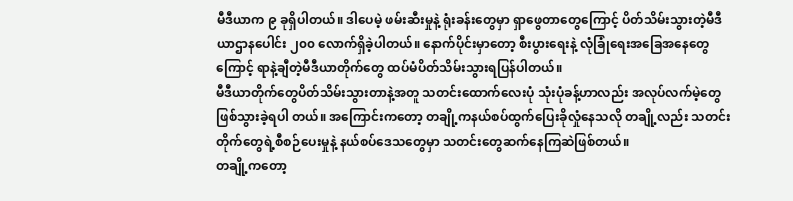မီဒီယာက ၉ ခုရှိပါတယ်။ ဒါပေမဲ့ ဖမ်းဆီးမှုနဲ့ ရုံးခန်းတွေမှာ ရှာဖွေတာတွေကြောင့် ပိတ်သိမ်းသွားတဲ့မီဒီယာဌာနပေါင်း ၂၀၀ လောက်ရှိခဲ့ပါတယ်။ နောက်ပိုင်းမှာတော့ စီးပွားရေးနဲ့ လုံခြုံရေးအခြေအနေတွေကြောင့် ရာနဲ့ချီတဲ့မီဒီယာတိုက်တွေ ထပ်မံပိတ်သိမ်းသွားရပြန်ပါတယ်။
မီဒီယာတိုက်တွေပိတ်သိမ်းသွားတာနဲ့အတူ သတင်းထောက်လေးပုံ သုံးပုံခန့်ဟာလည်း အလုပ်လက်မဲ့တွေဖြစ်သွားခဲ့ရပါ တယ်။ အကြောင်းကတော့ တချို့ကနယ်စပ်ထွက်ပြေးခိုလှုံနေသလို တချို့လည်း သတင်းတိုက်တွေရဲ့စီစဉ်ပေးမှုနဲ့ နယ်စပ်ဒေသတွေမှာ သတင်းတွေဆက်နေကြဆဲဖြစ်တယ်။
တချို့ကတော့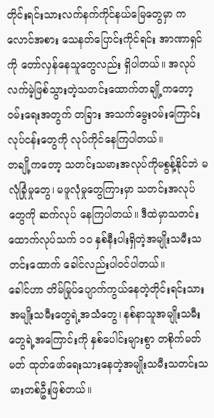တိုင်းရင်းသားလက်နက်ကိုင်နယ်မြေတွေမှာ ကလောင်အစား သေနတ်ပြောင်းကိုင်ရင်း အာဏာရှင်ကို တော်လှန်နေသူတွေလည်း ရှိပါတယ်။ အလုပ်လက်မဲ့ဖြစ်သွားတဲ့သတင်းထောက်တချို့ကတော့ ဝမ်းရေးအတွက် တခြား အသက်မွေးဝမ်းကြောင်းလုပ်ငန်းတွေကို လုပ်ကိုင်နေကြပါတယ်။
တချို့ကတော့ သတင်းသမားအလုပ်ကိုမစွန့်နိုင်ဘဲ မလုံခြုံမှုတွေ၊ မဖူလုံမှုတွေကြားမှာ သတင်းအလုပ်တွေကို ဆက်လုပ် နေကြပါတယ်။ ဒီထဲမှာသတင်းထောက်လုပ်သက် ၁၀ နှစ်နီးပါးရှိတဲ့အမျိုးသမီးသတင်းထောက် ခေါင်လည်းပါဝင်ပါတယ်။
ခေါင်ဟာ တိမ်မြုပ်ပျောက်ကွယ်နေတဲ့တိုင်းရင်းသားအမျိုးသမီးတွေရဲ့အသံတွေ၊ နစ်နာသူအမျိုးသမီးတွေရဲ့အကြောင်းကို နှစ်ပေါင်းများစွာ တစိုက်မတ်မတ် ထုတ်ဖော်ရေးသားနေတဲ့အမျိုးသမီးသတင်းသမားတစ်ဦးဖြစ်တယ်။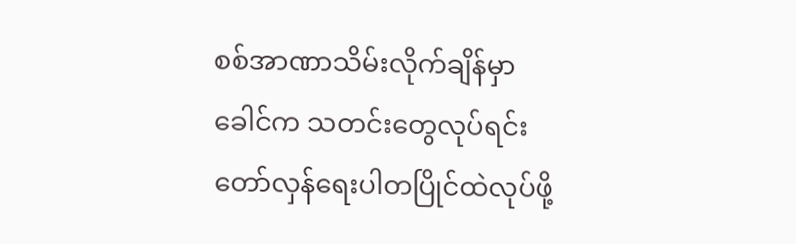စစ်အာဏာသိမ်းလိုက်ချိန်မှာ ခေါင်က သတင်းတွေလုပ်ရင်း တော်လှန်ရေးပါတပြိုင်ထဲလုပ်ဖို့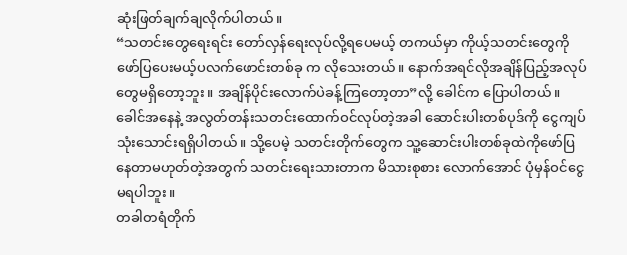ဆုံးဖြတ်ချက်ချလိုက်ပါတယ်။
“သတင်းတွေရေးရင်း တော်လှန်ရေးလုပ်လို့ရပေမယ့် တကယ်မှာ ကိုယ့်သတင်းတွေကိုဖော်ပြပေးမယ့်ပလက်ဖောင်းတစ်ခု က လိုသေးတယ်။ နောက်အရင်လိုအချိန်ပြည့်အလုပ်တွေမရှိတော့ဘူး။ အချိန်ပိုင်းလောက်ပဲခန့်ကြတော့တာ”လို့ ခေါင်က ပြောပါတယ်။
ခေါင်အနေနဲ့ အလွတ်တန်းသတင်းထောက်ဝင်လုပ်တဲ့အခါ ဆောင်းပါးတစ်ပုဒ်ကို ငွေကျပ်သုံးသောင်းရရှိပါတယ်။ သို့ပေမဲ့ သတင်းတိုက်တွေက သူ့ဆောင်းပါးတစ်ခုထဲကိုဖော်ပြနေတာမဟုတ်တဲ့အတွက် သတင်းရေးသားတာက မိသားစုစား လောက်အောင် ပုံမှန်ဝင်ငွေမရပါဘူး။
တခါတရံတိုက်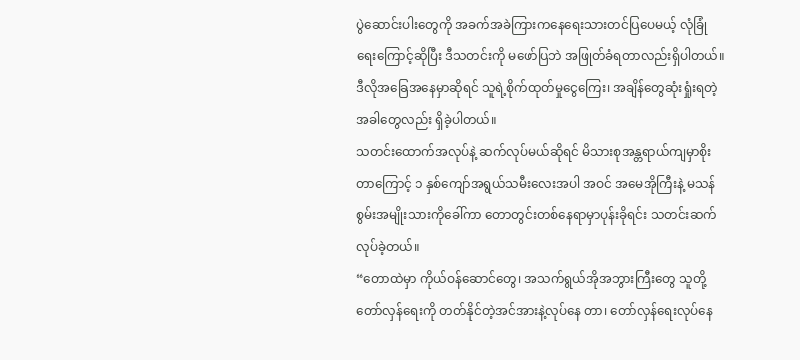ပွဲဆောင်းပါးတွေကို အခက်အခဲကြားကနေရေးသားတင်ပြပေမယ့် လုံခြုံရေးကြောင့်ဆိုပြီး ဒီသတင်းကို မဖော်ပြဘဲ အဖြုတ်ခံရတာလည်းရှိပါတယ်။ ဒီလိုအခြေအနေမှာဆိုရင် သူရဲ့စိုက်ထုတ်မှုငွေကြေး၊ အချိန်တွေဆုံးရှုံးရတဲ့ အခါတွေလည်း ရှိခဲ့ပါတယ်။
သတင်းထောက်အလုပ်နဲ့ ဆက်လုပ်မယ်ဆိုရင် မိသားစုအန္တရာယ်ကျမှာစိုးတာကြောင့် ၁ နှစ်ကျော်အရွယ်သမီးလေးအပါ အဝင် အမေအိုကြီးနဲ့ မသန်စွမ်းအမျိုးသားကိုခေါ်ကာ တောတွင်းတစ်နေရာမှာပုန်းခိုရင်း သတင်းဆက်လုပ်ခဲ့တယ်။
“တောထဲမှာ ကိုယ်ဝန်ဆောင်တွေ၊ အသက်ရွယ်အိုအဘွားကြီးတွေ သူတို့တော်လှန်ရေးကို တတ်နိုင်တဲ့အင်အားနဲ့လုပ်နေ တာ၊ တော်လှန်ရေးလုပ်နေ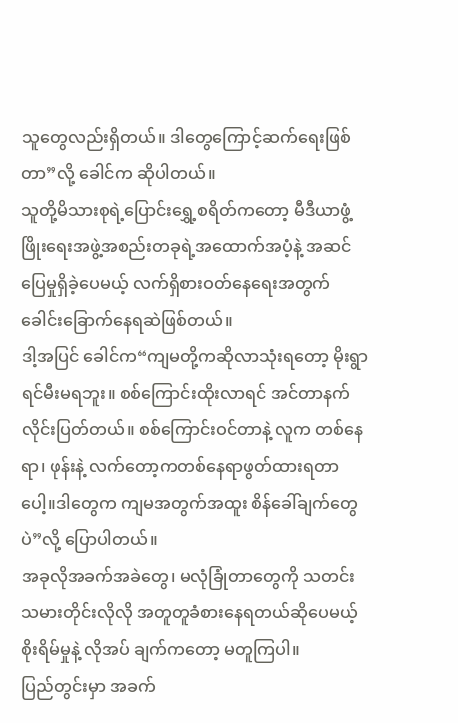သူတွေလည်းရှိတယ်။ ဒါတွေကြောင့်ဆက်ရေးဖြစ်တာ”လို့ ခေါင်က ဆိုပါတယ်။
သူတို့မိသားစုရဲ့ပြောင်းရွှေ့စရိတ်ကတော့ မီဒီယာဖွံ့ဖြိုးရေးအဖွဲ့အစည်းတခုရဲ့အထောက်အပံ့နဲ့ အဆင်ပြေမှုရှိခဲ့ပေမယ့် လက်ရှိစားဝတ်နေရေးအတွက် ခေါင်းခြောက်နေရဆဲဖြစ်တယ်။
ဒါ့အပြင် ခေါင်က“ကျမတို့ကဆိုလာသုံးရတော့ မိုးရွာရင်မီးမရဘူး။ စစ်ကြောင်းထိုးလာရင် အင်တာနက်လိုင်းပြတ်တယ်။ စစ်ကြောင်းဝင်တာနဲ့ လူက တစ်နေရာ၊ ဖုန်းနဲ့ လက်တော့ကတစ်နေရာဖွတ်ထားရတာပေါ့။ဒါတွေက ကျမအတွက်အထူး စိန်ခေါ်ချက်တွေပဲ”လို့ ပြောပါတယ်။
အခုလိုအခက်အခဲတွေ၊ မလုံခြုံတာတွေကို သတင်းသမားတိုင်းလိုလို အတူတူခံစားနေရတယ်ဆိုပေမယ့် စိုးရိမ်မှုနဲ့ လိုအပ် ချက်ကတော့ မတူကြပါ။
ပြည်တွင်းမှာ အခက်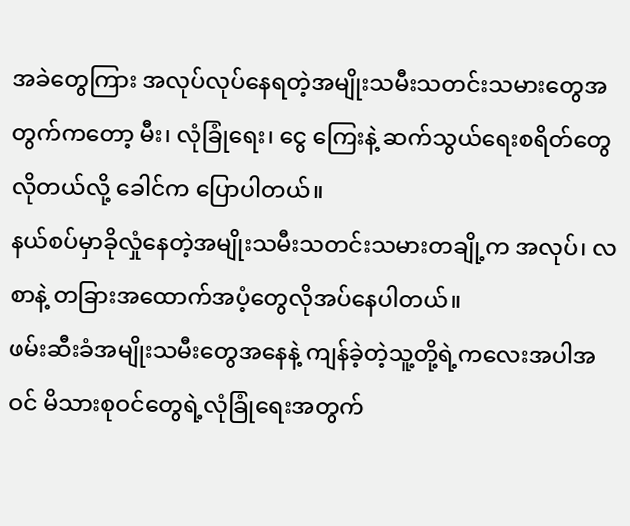အခဲတွေကြား အလုပ်လုပ်နေရတဲ့အမျိုးသမီးသတင်းသမားတွေအတွက်ကတော့ မီး၊ လုံခြုံရေး၊ ငွေ ကြေးနဲ့ ဆက်သွယ်ရေးစရိတ်တွေလိုတယ်လို့ ခေါင်က ပြောပါတယ်။
နယ်စပ်မှာခိုလှုံနေတဲ့အမျိုးသမီးသတင်းသမားတချို့က အလုပ်၊ လစာနဲ့ တခြားအထောက်အပံ့တွေလိုအပ်နေပါတယ်။
ဖမ်းဆီးခံအမျိုးသမီးတွေအနေနဲ့ ကျန်ခဲ့တဲ့သူ့တို့ရဲ့ကလေးအပါအဝင် မိသားစုဝင်တွေရဲ့လုံခြုံရေးအတွက်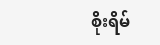စိုးရိမ်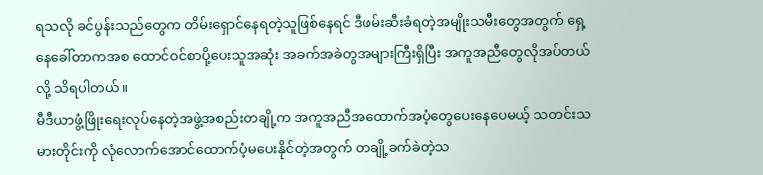ရသလို ခင်ပွန်းသည်တွေက တိမ်းရှောင်နေရတဲ့သူဖြစ်နေရင် ဒီဖမ်းဆီးခံရတဲ့အမျိုးသမီးတွေအတွက် ရှေ့နေခေါ်တာကအစ ထောင်ဝင်စာပို့ပေးသူအဆုံး အခက်အခဲတွအများကြီးရှိပြီး အကူအညီတွေလိုအပ်တယ်လို့ သိရပါတယ်။
မီဒီယာဖွံ့ဖြိုးရေးလုပ်နေတဲ့အဖွဲ့အစည်းတချို့က အကူအညီအထောက်အပံ့တွေပေးနေပေမယ့် သတင်းသမားတိုင်းကို လုံလောက်အောင်ထောက်ပံ့မပေးနိုင်တဲ့အတွက် တချို့ခက်ခဲတဲ့သ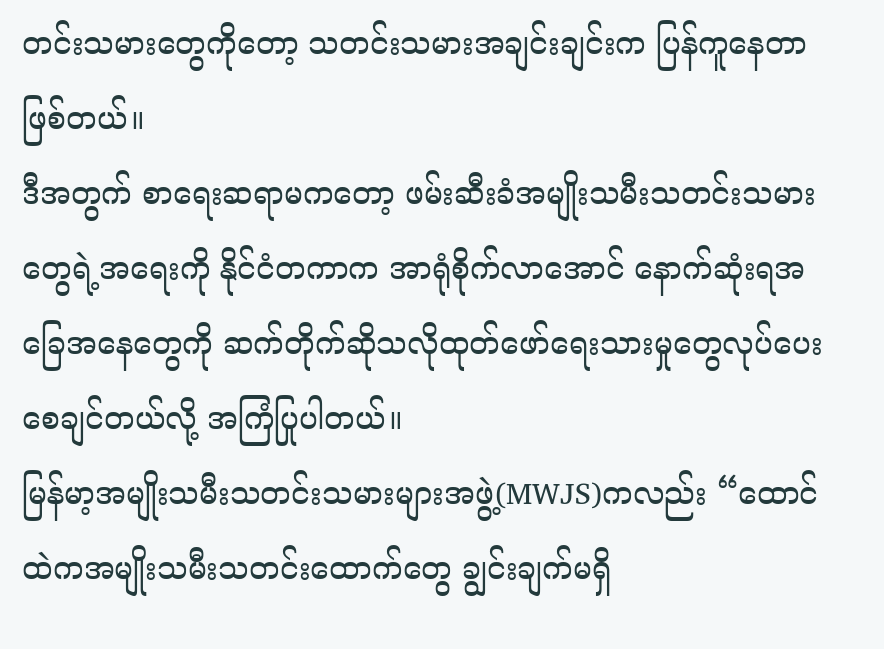တင်းသမားတွေကိုတော့ သတင်းသမားအချင်းချင်းက ပြန်ကူနေတာဖြစ်တယ်။
ဒီအတွက် စာရေးဆရာမကတော့ ဖမ်းဆီးခံအမျိုးသမီးသတင်းသမားတွေရဲ့အရေးကို နိုင်ငံတကာက အာရုံစိုက်လာအောင် နောက်ဆုံးရအခြေအနေတွေကို ဆက်တိုက်ဆိုသလိုထုတ်ဖော်ရေးသားမှုတွေလုပ်ပေးစေချင်တယ်လို့ အကြံပြုပါတယ်။
မြန်မာ့အမျိုးသမီးသတင်းသမားများအဖွဲ့(MWJS)ကလည်း “ထောင်ထဲကအမျိုးသမီးသတင်းထောက်တွေ ချွင်းချက်မရှိ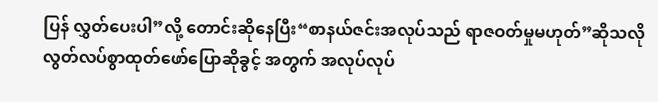ပြန် လွှတ်ပေးပါ”လို့ တောင်းဆိုနေပြီး“စာနယ်ဇင်းအလုပ်သည် ရာဇဝတ်မှုမဟုတ်”ဆိုသလို လွတ်လပ်စွာထုတ်ဖော်ပြောဆိုခွင့် အတွက် အလုပ်လုပ်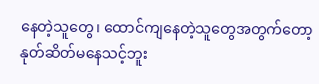နေတဲ့သူတွေ၊ ထောင်ကျနေတဲ့သူတွေအတွက်တော့ နုတ်ဆိတ်မနေသင့်ဘူး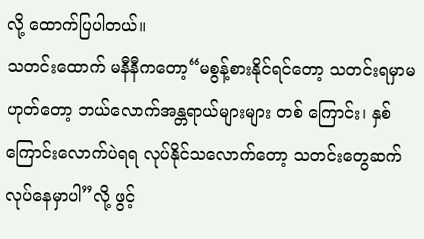လို့ ထောက်ပြပါတယ်။
သတင်းထောက် မနီနီကတော့“မစွန့်စားနိုင်ရင်တော့ သတင်းရမှာမဟုတ်တော့ ဘယ်လောက်အန္တရာယ်များများ တစ် ကြောင်း၊ နှစ်ကြောင်းလောက်ပဲရရ လုပ်နိုင်သလောက်တော့ သတင်းတွေဆက်လုပ်နေမှာပါ”လို့ ဖွင့်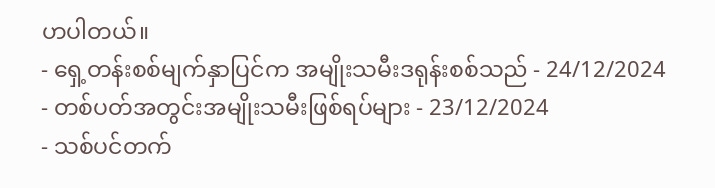ဟပါတယ်။
- ရှေ့တန်းစစ်မျက်နှာပြင်က အမျိုးသမီးဒရုန်းစစ်သည် - 24/12/2024
- တစ်ပတ်အတွင်းအမျိုးသမီးဖြစ်ရပ်များ - 23/12/2024
- သစ်ပင်တက်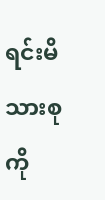ရင်းမိသားစုကို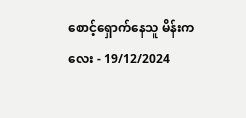စောင့်ရှောက်နေသူ မိန်းကလေး - 19/12/2024